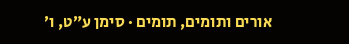אורים ותומים, תומים · סימן ע״ט, ו׳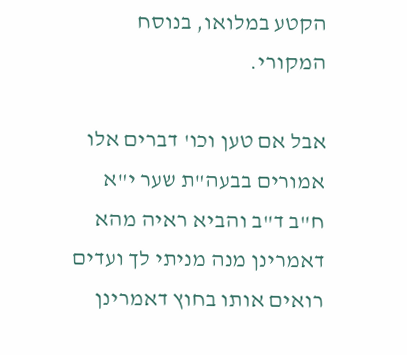הקטע במלואו, בנוסח המקורי.

אבל אם טען וכו' דברים אלו אמורים בבעה"ת שער י"א ח"ב ד"ב והביא ראיה מהא דאמרינן מנה מניתי לך ועדים רואים אותו בחוץ דאמרינן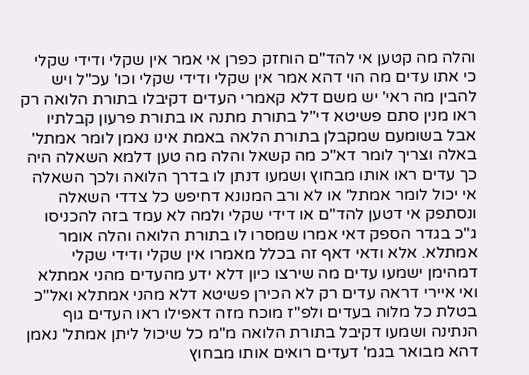והלה מה קטען אי להד"ם הוחזק כפרן אי אמר אין שקלי ודידי שקלי כי אתו עדים מה הוי דהא אמר אין שקלי ודידי שקלי וכו' עכ"ל ויש להבין מה ראי' יש משם דלא קאמרי העדים דקיבלו בתורת הלואה רק ראו מנין סתם פשיטא די"ל בתורת מתנה או בתורת פרעון קבלתיו אבל בשומעם שמקבלן בתורת הלאה באמת אינו נאמן לומר אמתל' באלה וצריך לומר דא"כ מה קשאל והלה מה טען דלמא השאלה היה כך עדים ראו אותו מבחוץ ושמעו דנתן לו בדרך הלואה ולכך השאלה אי יכול לומר אמתל' או לא ורב המנונא דחיפש כל צדדי השאלה ונסתפק אי דטען להד"ם או דידי שקלי ולמה לא עמד בזה להכניסו ג"כ בגדר הספק דאי אמרו שמסרו לו בתורת הלואה והלה אומר אמתלא. אלא ודאי דאף זה בכלל מאמרו אין שקלי ודידי שקלי דמהימן ישמעו עדים מה שירצו כיון דלא ידע מהעדים מהני אמתלא ואי איירי דראה עדים רק לא הכירן פשיטא דלא מהני אמתלא ואל"כ בטלת כל מלוה בעדים ולפ"ז מוכח מזה דאפילו ראו העדים גוף הנתינה ושמעו דקיבל בתורת הלואה מ"מ כל שיכול ליתן אמתל' נאמן דהא מבואר בגמ' דעדים רואים אותו מבחוץ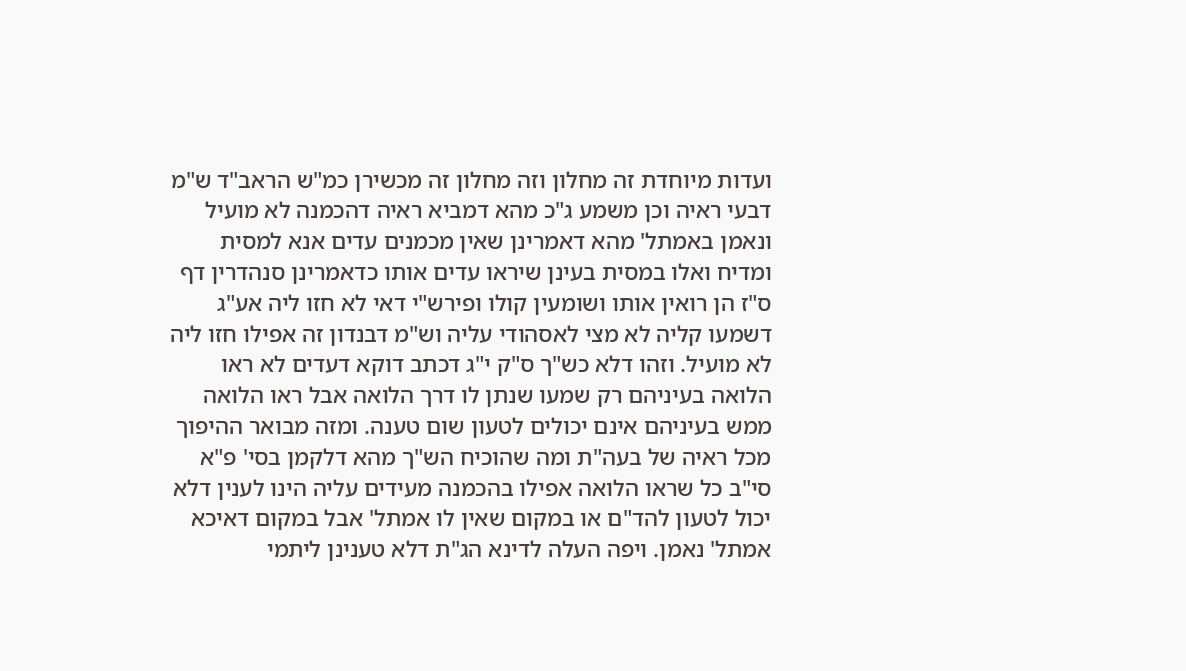ועדות מיוחדת זה מחלון וזה מחלון זה מכשירן כמ"ש הראב"ד ש"מ דבעי ראיה וכן משמע ג"כ מהא דמביא ראיה דהכמנה לא מועיל ונאמן באמתל' מהא דאמרינן שאין מכמנים עדים אנא למסית ומדיח ואלו במסית בעינן שיראו עדים אותו כדאמרינן סנהדרין דף ס"ז הן רואין אותו ושומעין קולו ופירש"י דאי לא חזו ליה אע"ג דשמעו קליה לא מצי לאסהודי עליה וש"מ דבנדון זה אפילו חזו ליה לא מועיל. וזהו דלא כש"ך ס"ק י"ג דכתב דוקא דעדים לא ראו הלואה בעיניהם רק שמעו שנתן לו דרך הלואה אבל ראו הלואה ממש בעיניהם אינם יכולים לטעון שום טענה. ומזה מבואר ההיפוך מכל ראיה של בעה"ת ומה שהוכיח הש"ך מהא דלקמן בסי' פ"א סי"ב כל שראו הלואה אפילו בהכמנה מעידים עליה הינו לענין דלא יכול לטעון להד"ם או במקום שאין לו אמתל' אבל במקום דאיכא אמתל' נאמן. ויפה העלה לדינא הג"ת דלא טענינן ליתמי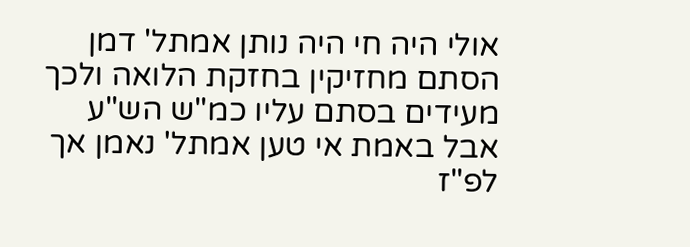אולי היה חי היה נותן אמתל' דמן הסתם מחזיקין בחזקת הלואה ולכך מעידים בסתם עליו כמ"ש הש"ע אבל באמת אי טען אמתל' נאמן אך לפ"ז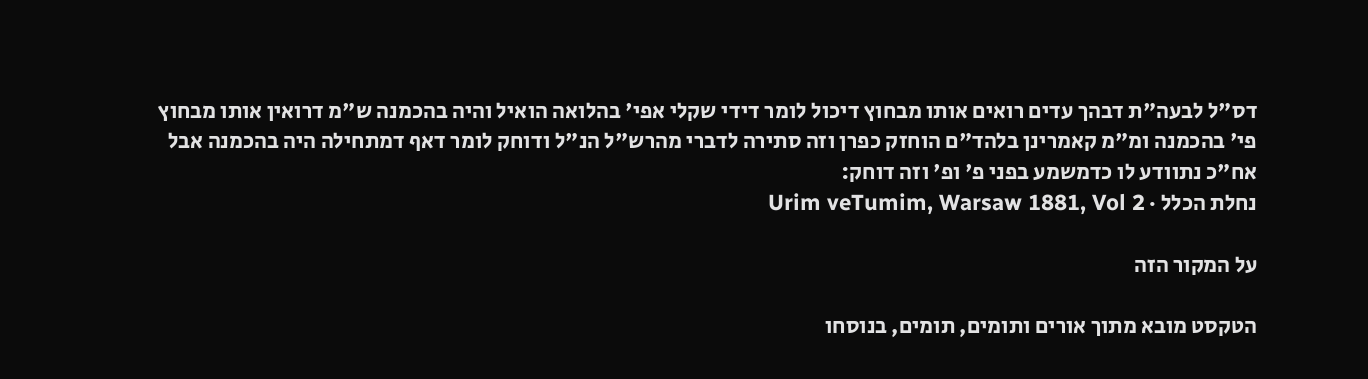דס"ל לבעה"ת דבהך עדים רואים אותו מבחוץ דיכול לומר דידי שקלי אפי' בהלואה הואיל והיה בהכמנה ש"מ דרואין אותו מבחוץ פי' בהכמנה ומ"מ קאמרינן בלהד"ם הוחזק כפרן וזה סתירה לדברי מהרש"ל הנ"ל ודוחק לומר דאף דמתחילה היה בהכמנה אבל אח"כ נתוודע לו כדמשמע בפני פ' ופ' וזה דוחק:
נחלת הכלל · Urim veTumim, Warsaw 1881, Vol 2

על המקור הזה

הטקסט מובא מתוך אורים ותומים, תומים, בנוסחו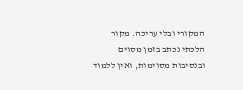המקורי ובלי עריכה. מקור הלכתי נכתב בזמן מסוים ובנסיבות מסוימות, ואין ללמוד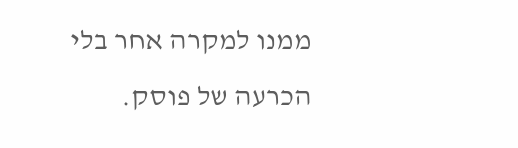ממנו למקרה אחר בלי הכרעה של פוסק.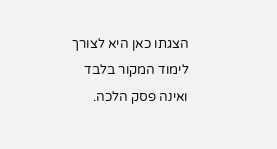הצגתו כאן היא לצורך לימוד המקור בלבד ואינה פסק הלכה.